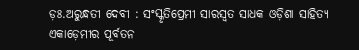ଡ଼ଃ.ଅରୁନ୍ଧତୀ ଦେବୀ : ସଂସ୍କୃତିପ୍ରେମୀ ସାରସ୍ୱତ ସାଧକ ଓଡ଼ିଶା ସାହିତ୍ୟ ଏକାଡ଼େମୀର ପୂର୍ବତନ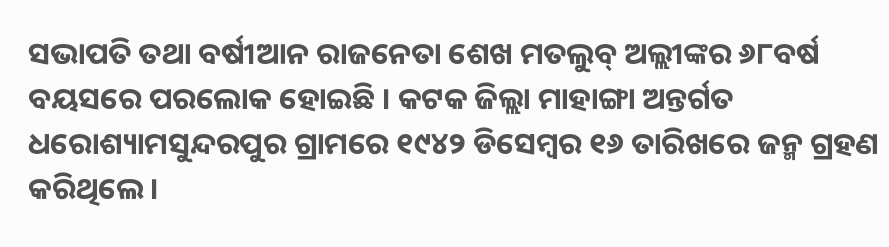ସଭାପତି ତଥା ବର୍ଷୀଆନ ରାଜନେତା ଶେଖ ମତଲୁବ୍ ଅଲ୍ଲୀଙ୍କର ୬୮ବର୍ଷ ବୟସରେ ପରଲୋକ ହୋଇଛି । କଟକ ଜିଲ୍ଲା ମାହାଙ୍ଗା ଅନ୍ତର୍ଗତ ଧରୋଶ୍ୟାମସୁନ୍ଦରପୁର ଗ୍ରାମରେ ୧୯୪୨ ଡିସେମ୍ବର ୧୬ ତାରିଖରେ ଜନ୍ମ ଗ୍ରହଣ କରିଥିଲେ ।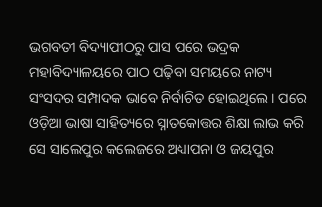ଭଗବତୀ ବିଦ୍ୟାପୀଠରୁ ପାସ ପରେ ଭଦ୍ରକ ମହାବିଦ୍ୟାଳୟରେ ପାଠ ପଢ଼ିବା ସମୟରେ ନାଟ୍ୟ ସଂସଦର ସମ୍ପାଦକ ଭାବେ ନିର୍ବାଚିତ ହୋଇଥିଲେ । ପରେ ଓଡ଼ିଆ ଭାଷା ସାହିତ୍ୟରେ ସ୍ନାତକୋତ୍ତର ଶିକ୍ଷା ଲାଭ କରି ସେ ସାଲେପୁର କଲେଜରେ ଅଧ୍ୟାପନା ଓ ଜୟପୁର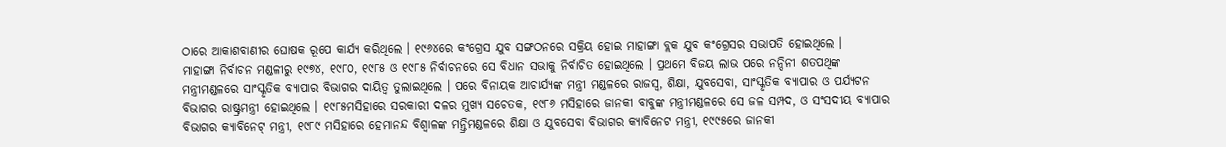ଠାରେ ଆକାଶବାଣୀର ଘୋଷକ ରୂପେ କାର୍ଯ୍ୟ କରିଥିଲେ । ୧୯୬୪ରେ କଂଗ୍ରେସ ଯୁବ ସଙ୍ଗଠନରେ ସକ୍ରିୟ ହୋଇ ମାହାଙ୍ଗା ବ୍ଲକ ଯୁବ କଂଗ୍ରେସର ସଭାପତି ହୋଇଥିଲେ ।
ମାହାଙ୍ଗା ନିର୍ବାଚନ ମଣ୍ଡଳୀରୁ ୧୯୭୪, ୧୯୮୦, ୧୯୮୫ ଓ ୧୯୮୫ ନିର୍ବାଚନରେ ସେ ବିଧାନ ସଭାକୁ ନିର୍ବାଚିତ ହୋଇଥିଲେ । ପ୍ରଥମେ ବିଜୟ ଲାଭ ପରେ ନନ୍ଦିନୀ ଶତପଥିଙ୍କ ମନ୍ତ୍ରୀମଣ୍ଡଳରେ ସାଂସ୍କୃତିକ ବ୍ୟାପାର ବିଭାଗର ଦାୟିତ୍ୱ ତୁଲାଇଥିଲେ । ପରେ ବିନାୟକ ଆଚାର୍ଯ୍ୟଙ୍କ ମନ୍ତ୍ରୀ ମଣ୍ଡଳରେ ରାଜସ୍ୱ, ଶିକ୍ଷା, ଯୁବସେବା, ସାଂସ୍କୃତିକ ବ୍ୟାପାର ଓ ପର୍ଯ୍ୟଟନ ବିଭାଗର ରାଷ୍ଟ୍ରମନ୍ତ୍ରୀ ହୋଇଥିଲେ । ୧୯୮୫ମସିହାରେ ସରକାରୀ ଦଳର ମୁଖ୍ୟ ସଚେତକ, ୧୯୮୬ ମସିହାରେ ଜାନକୀ ବାବୁଙ୍କ ମନ୍ତ୍ରୀମଣ୍ଡଳରେ ସେ ଜଳ ସମ୍ପଦ, ଓ ସଂସଦୀୟ ବ୍ୟାପାର ବିଭାଗର କ୍ୟାବିନେଟ୍ ମନ୍ତ୍ରୀ, ୧୯୮୯ ମସିହାରେ ହେମାନନ୍ଦ ବିଶ୍ୱାଳଙ୍କ ମନ୍ତ୍ରିମଣ୍ଡଳରେ ଶିକ୍ଷା ଓ ଯୁବସେବା ବିଭାଗର କ୍ୟାବିନେଟ ମନ୍ତ୍ରୀ, ୧୯୯୫ରେ ଜାନକୀ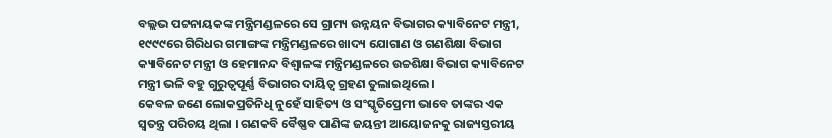ବଲ୍ଲଭ ପଟ୍ଟନାୟକଙ୍କ ମନ୍ତ୍ରିମଣ୍ଡଳରେ ସେ ଗ୍ରାମ୍ୟ ଉନ୍ନୟନ ବିଭାଗର କ୍ୟାବିନେଟ ମନ୍ତ୍ରୀ, ୧୯୯୯ରେ ଗିରିଧର ଗମାଙ୍ଗଙ୍କ ମନ୍ତ୍ରିମଣ୍ଡଳରେ ଖାଦ୍ୟ ଯୋଗାଣ ଓ ଗଣଶିକ୍ଷା ବିଭାଗ କ୍ୟାବିନେଟ ମନ୍ତ୍ରୀ ଓ ହେମାନନ୍ଦ ବିଶ୍ୱାଳଙ୍କ ମନ୍ତ୍ରିମଣ୍ଡଳରେ ଉଚ୍ଚଶିକ୍ଷା ବିଭାଗ କ୍ୟାବିନେଟ ମନ୍ତ୍ରୀ ଭଳି ବହୁ ଗୁରୁତ୍ୱପୂର୍ଣ୍ଣ ବିଭାଗର ଦାୟିତ୍ୱ ଗ୍ରହଣ ତୁଲାଇଥିଲେ ।
କେବଳ ଜଣେ ଲୋକପ୍ରତିନିଧି ନୁହେଁ ସାହିତ୍ୟ ଓ ସଂସ୍କୃତିପ୍ରେମୀ ଭାବେ ତାଙ୍କର ଏକ ସ୍ୱତନ୍ତ୍ର ପରିଚୟ ଥିଲା । ଗଣକବି ବୈଷ୍ଣବ ପାଣିଙ୍କ ଜୟନ୍ତୀ ଆୟୋଜନକୁ ରାଜ୍ୟସ୍ତରୀୟ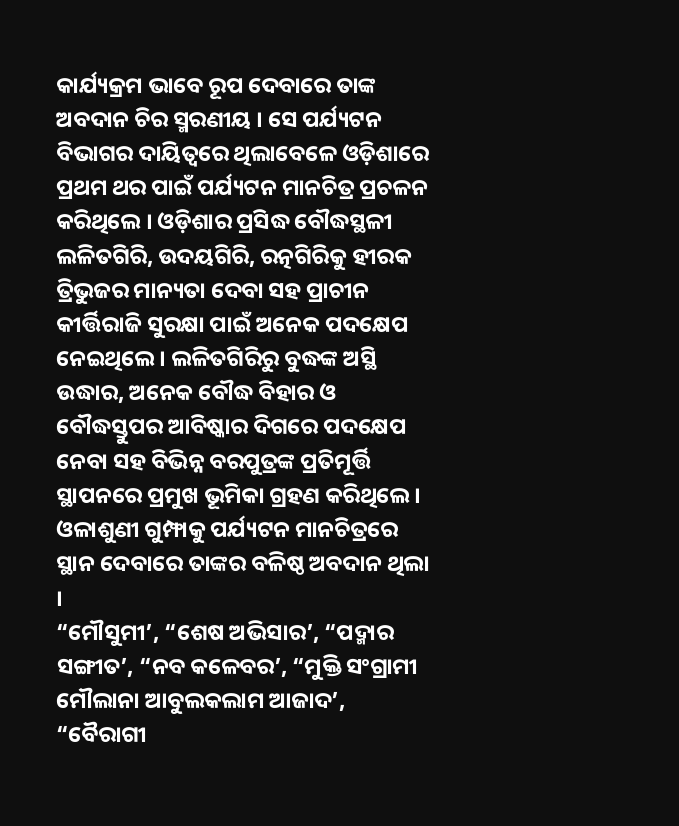କାର୍ଯ୍ୟକ୍ରମ ଭାବେ ରୂପ ଦେବାରେ ତାଙ୍କ ଅବଦାନ ଚିର ସ୍ମରଣୀୟ । ସେ ପର୍ଯ୍ୟଟନ ବିଭାଗର ଦାୟିତ୍ୱରେ ଥିଲାବେଳେ ଓଡ଼ିଶାରେ ପ୍ରଥମ ଥର ପାଇଁ ପର୍ଯ୍ୟଟନ ମାନଚିତ୍ର ପ୍ରଚଳନ କରିଥିଲେ । ଓଡ଼ିଶାର ପ୍ରସିଦ୍ଧ ବୌଦ୍ଧସ୍ଥଳୀ ଲଳିତଗିରି, ଉଦୟଗିରି, ରତ୍ନଗିରିକୁ ହୀରକ ତ୍ରିଭୁଜର ମାନ୍ୟତା ଦେବା ସହ ପ୍ରାଚୀନ କୀର୍ତ୍ତିରାଜି ସୁରକ୍ଷା ପାଇଁ ଅନେକ ପଦକ୍ଷେପ ନେଇଥିଲେ । ଲଳିତଗିରିରୁ ବୁଦ୍ଧଙ୍କ ଅସ୍ଥି ଉଦ୍ଧାର, ଅନେକ ବୌଦ୍ଧ ବିହାର ଓ ବୌଦ୍ଧସ୍ତୁପର ଆବିଷ୍କାର ଦିଗରେ ପଦକ୍ଷେପ ନେବା ସହ ବିଭିନ୍ନ ବରପୁତ୍ରଙ୍କ ପ୍ରତିମୂର୍ତ୍ତି ସ୍ଥାପନରେ ପ୍ରମୁଖ ଭୂମିକା ଗ୍ରହଣ କରିଥିଲେ । ଓଳାଶୁଣୀ ଗୁମ୍ଫାକୁ ପର୍ଯ୍ୟଟନ ମାନଚିତ୍ରରେ ସ୍ଥାନ ଦେବାରେ ତାଙ୍କର ବଳିଷ୍ଠ ଅବଦାନ ଥିଲା ।
“ମୌସୁମୀ’, “ଶେଷ ଅଭିସାର’, “ପଦ୍ମାର ସଙ୍ଗୀତ’, “ନବ କଳେବର’, “ମୁକ୍ତି ସଂଗ୍ରାମୀ ମୌଲାନା ଆବୁଲକଲାମ ଆଜାଦ’, “ବୈରାଗୀ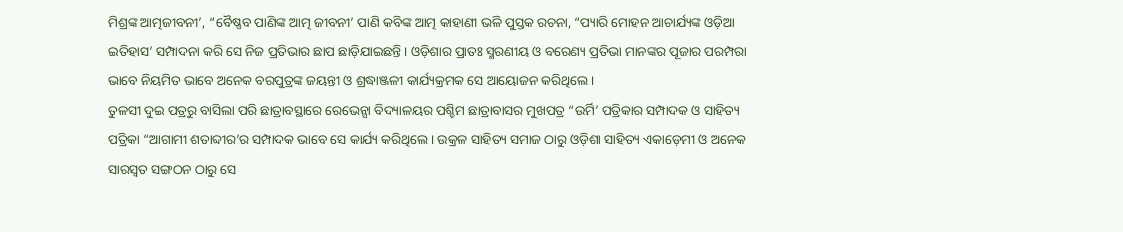ମିଶ୍ରଙ୍କ ଆତ୍ମଜୀବନୀ’, “ବୈଷ୍ଣବ ପାଣିଙ୍କ ଆତ୍ମ ଜୀବନୀ’ ପାଣି କବିଙ୍କ ଆତ୍ମ କାହାଣୀ ଭଳି ପୁସ୍ତକ ରଚନା, “ପ୍ୟାରି ମୋହନ ଆଚାର୍ଯ୍ୟଙ୍କ ଓଡ଼ିଆ ଇତିହାସ’ ସମ୍ପାଦନା କରି ସେ ନିଜ ପ୍ରତିଭାର ଛାପ ଛାଡ଼ିଯାଇଛନ୍ତି । ଓଡ଼ିଶାର ପ୍ରାତଃ ସ୍ମରଣୀୟ ଓ ବରେଣ୍ୟ ପ୍ରତିଭା ମାନଙ୍କର ପୂଜାର ପରମ୍ପରା ଭାବେ ନିୟମିତ ଭାବେ ଅନେକ ବରପୁତ୍ରଙ୍କ ଜୟନ୍ତୀ ଓ ଶ୍ରଦ୍ଧାଞ୍ଜଳୀ କାର୍ଯ୍ୟକ୍ରମକ ସେ ଆୟୋଜନ କରିଥିଲେ ।
ତୁଳସୀ ଦୁଇ ପତ୍ରରୁ ବାସିଲା ପରି ଛାତ୍ରାବସ୍ଥାରେ ରେଭେନ୍ସା ବିଦ୍ୟାଳୟର ପଶ୍ଚିମ ଛାତ୍ରାବାସର ମୁଖପତ୍ର “ଉର୍ମି’ ପତ୍ରିକାର ସମ୍ପାଦକ ଓ ସାହିତ୍ୟ ପତ୍ରିକା “ଆଗାମୀ ଶତାବ୍ଦୀର’ର ସମ୍ପାଦକ ଭାବେ ସେ କାର୍ଯ୍ୟ କରିଥିଲେ । ଉକ୍ରଳ ସାହିତ୍ୟ ସମାଜ ଠାରୁ ଓଡ଼ିଶା ସାହିତ୍ୟ ଏକାଡ଼େମୀ ଓ ଅନେକ ସାରସ୍ୱତ ସଙ୍ଗଠନ ଠାରୁ ସେ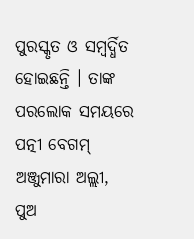ପୁରସ୍କୃତ ଓ ସମ୍ବର୍ଦ୍ଧିତ ହୋଇଛନ୍ତି । ତାଙ୍କ ପରଲୋକ ସମୟରେ ପତ୍ନୀ ବେଗମ୍ ଅଞ୍ଜୁମାରା ଅଲ୍ଲୀ, ପୁଅ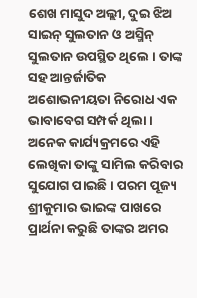ଶେଖ ମାସୁଦ ଅଲ୍ଲୀ, ଦୁଇ ଝିଅ ସାଇନ୍ ସୁଲତାନ ଓ ଅସ୍ମିନ୍ ସୁଲତାନ ଉପସ୍ଥିତ ଥିଲେ । ତାଙ୍କ ସହ ଆନ୍ତର୍ଜାତିକ ଅଶୋଭନୀୟତା ନିରୋଧ ଏକ ଭାବାବେଗ ସମ୍ପର୍କ ଥିଲା । ଅନେକ କାର୍ଯ୍ୟକ୍ରମରେ ଏହି ଲେଖିକା ତାଙ୍କୁ ସାମିଲ କରିବାର ସୁଯୋଗ ପାଇଛି । ପରମ ପୂଜ୍ୟ ଶ୍ରୀକୁମାର ଭାଇଙ୍କ ପାଖରେ ପ୍ରାର୍ଥନା କରୁଛି ତାଙ୍କର ଅମର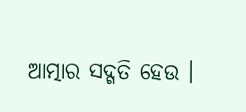ଆତ୍ମାର ସଦ୍ଗତି ହେଉ ।